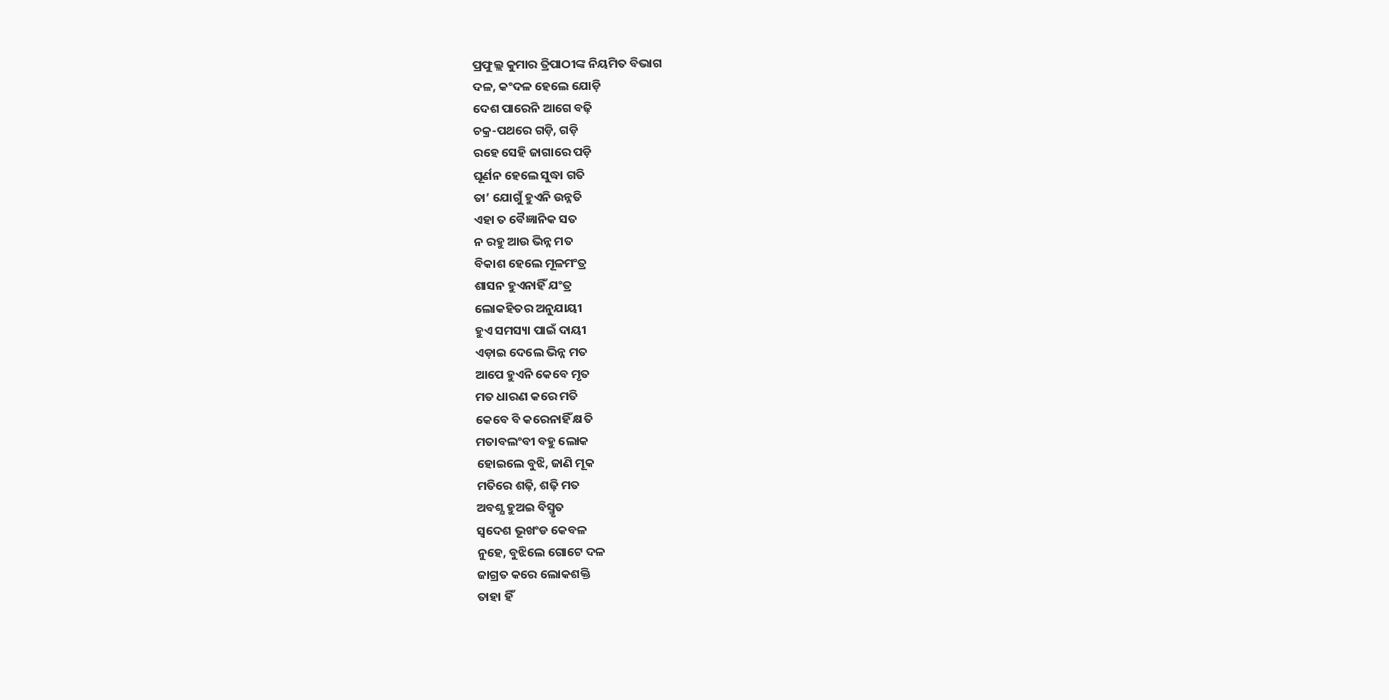ପ୍ରଫୁଲ୍ଲ କୁମାର ତ୍ରିପାଠୀଙ୍କ ନିୟମିତ ବିଭାଗ
ଦଳ, କଂଦଳ ହେଲେ ଯୋଡ଼ି
ଦେଶ ପାରେନି ଆଗେ ବଢ଼ି
ଚକ୍ର-ପଥରେ ଗଡ଼ି, ଗଡ଼ି
ରହେ ସେହି ଜାଗାରେ ପଡ଼ି
ଘୂର୍ଣନ ହେଲେ ସୁଦ୍ଧା ଗତି
ତା’ ଯୋଗୁଁ ହୁଏନି ଉନ୍ନତି
ଏହା ତ ବୈଜ୍ଞାନିକ ସତ
ନ ରହୁ ଆଉ ଭିନ୍ନ ମତ
ବିକାଶ ହେଲେ ମୂଳମଂତ୍ର
ଶାସନ ହୁଏନାହିଁ ଯଂତ୍ର
ଲୋକହିତର ଅନୁଯାୟୀ
ହୁଏ ସମସ୍ୟା ପାଇଁ ଦାୟୀ
ଏଡ଼ାଇ ଦେଲେ ଭିନ୍ନ ମତ
ଆପେ ହୁଏନି କେବେ ମୃତ
ମତ ଧାରଣ କରେ ମତି
କେବେ ବି କରେନାହିଁ କ୍ଷତି
ମତାବଲଂବୀ ବହୁ ଲୋକ
ହୋଇଲେ ବୁଝି, ଜାଣି ମୂକ
ମତିରେ ଶଢ଼ି, ଶଢ଼ି ମତ
ଅବଶ୍ଯ ହୁଅଇ ବିସ୍ମୃତ
ସ୍ବଦେଶ ଭୂଖଂଡ କେବଳ
ନୁହେ, ବୁଝିଲେ ଗୋଟେ ଦଳ
ଜାଗ୍ରତ କରେ ଲୋକଶକ୍ତି
ତାହା ହିଁ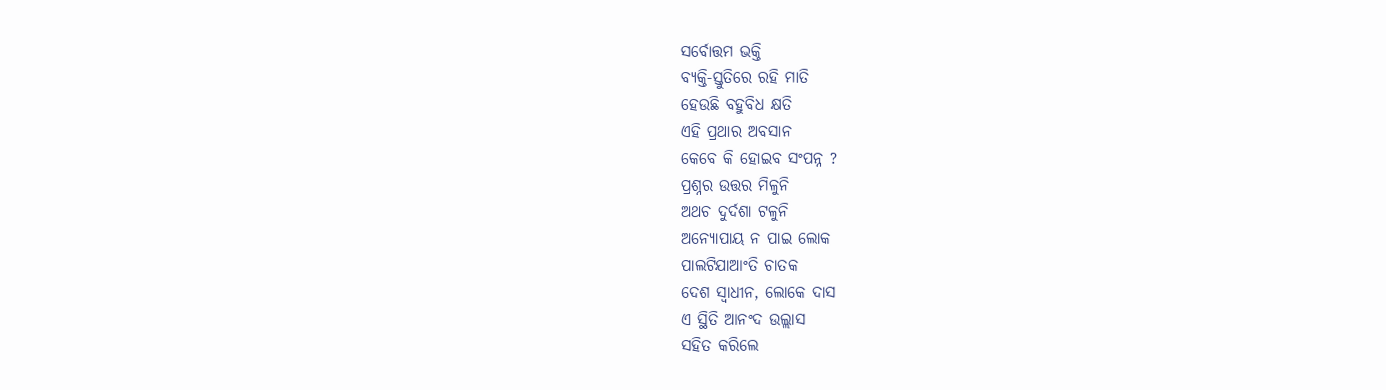ସର୍ବୋତ୍ତମ ଭକ୍ତି
ବ୍ୟକ୍ତି-ସ୍ତୁତିରେ ରହି ମାତି
ହେଉଛି ବହୁବିଧ କ୍ଷତି
ଏହି ପ୍ରଥାର ଅବସାନ
କେବେ କି ହୋଇବ ସଂପନ୍ନ ?
ପ୍ରଶ୍ନର ଉତ୍ତର ମିଳୁନି
ଅଥଚ ଦୁର୍ଦଶା ଟଳୁନି
ଅନ୍ୟୋପାୟ ନ ପାଇ ଲୋକ
ପାଲଟିଯାଆଂତି ଚାତକ
ଦେଶ ସ୍ବାଧୀନ, ଲୋକେ ଦାସ
ଏ ସ୍ଥିତି ଆନଂଦ ଉଲ୍ଲାସ
ସହିତ କରିଲେ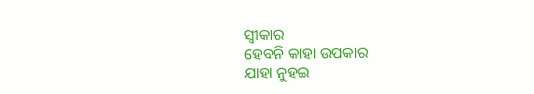ସ୍ବୀକାର
ହେବନି କାହା ଉପକାର
ଯାହା ନୁହଇ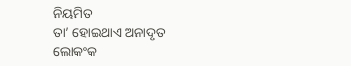ନିୟମିତ
ତା’ ହୋଇଥାଏ ଅନାଦୃତ
ଲୋକଂକ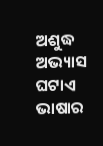ଅଶୁଦ୍ଧ ଅଭ୍ୟାସ
ଘଟାଏ ଭାଷାର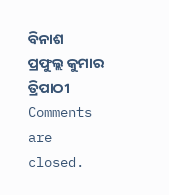ବିନାଶ
ପ୍ରଫୁଲ୍ଲ କୁମାର ତ୍ରିପାଠୀ
Comments are closed.